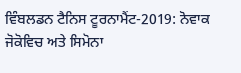ਵਿੰਬਲਡਨ ਟੈਨਿਸ ਟੂਰਨਾਮੈਂਟ-2019: ਨੋਵਾਕ ਜੋਕੋਵਿਚ ਅਤੇ ਸਿਮੋਨਾ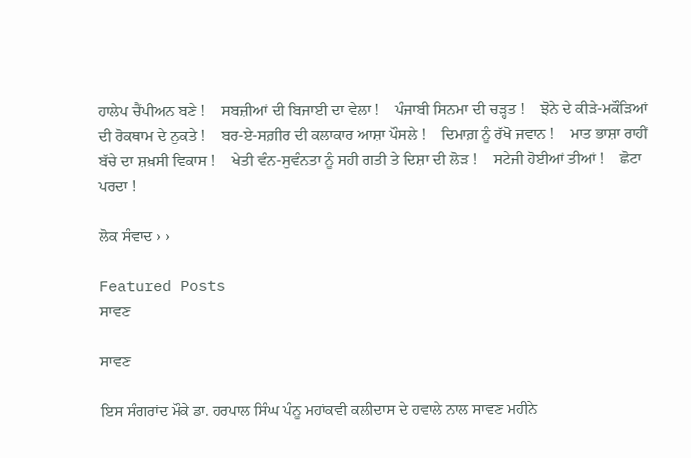ਹਾਲੇਪ ਚੈਂਪੀਅਨ ਬਣੇ !    ਸਬਜ਼ੀਆਂ ਦੀ ਬਿਜਾਈ ਦਾ ਵੇਲਾ !    ਪੰਜਾਬੀ ਸਿਨਮਾ ਦੀ ਚੜ੍ਹਤ !    ਝੋਨੇ ਦੇ ਕੀੜੇ-ਮਕੌੜਿਆਂ ਦੀ ਰੋਕਥਾਮ ਦੇ ਨੁਕਤੇ !    ਬਰ-ਏ-ਸਗ਼ੀਰ ਦੀ ਕਲਾਕਾਰ ਆਸ਼ਾ ਪੌਸਲੇ !    ਦਿਮਾਗ਼ ਨੂੰ ਰੱਖੋ ਜਵਾਨ !    ਮਾਤ ਭਾਸ਼ਾ ਰਾਹੀਂ ਬੱਚੇ ਦਾ ਸ਼ਖ਼ਸੀ ਵਿਕਾਸ !    ਖੇਤੀ ਵੰਨ-ਸੁਵੰਨਤਾ ਨੂੰ ਸਹੀ ਗਤੀ ਤੇ ਦਿਸ਼ਾ ਦੀ ਲੋੜ !    ਸਟੇਜੀ ਹੋਈਆਂ ਤੀਆਂ !    ਛੋਟਾ ਪਰਦਾ !

ਲੋਕ ਸੰਵਾਦ › ›

Featured Posts
ਸਾਵਣ

ਸਾਵਣ

ਇਸ ਸੰਗਰਾਂਦ ਮੌਕੇ ਡਾ. ਹਰਪਾਲ ਸਿੰਘ ਪੰਨੂ ਮਹਾਂਕਵੀ ਕਲੀਦਾਸ ਦੇ ਹਵਾਲੇ ਨਾਲ ਸਾਵਣ ਮਹੀਨੇ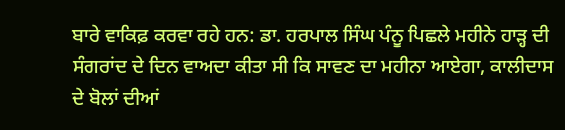ਬਾਰੇ ਵਾਕਿਫ਼ ਕਰਵਾ ਰਹੇ ਹਨ: ਡਾ. ਹਰਪਾਲ ਸਿੰਘ ਪੰਨੂ ਪਿਛਲੇ ਮਹੀਨੇ ਹਾੜ੍ਹ ਦੀ ਸੰਗਰਾਂਦ ਦੇ ਦਿਨ ਵਾਅਦਾ ਕੀਤਾ ਸੀ ਕਿ ਸਾਵਣ ਦਾ ਮਹੀਨਾ ਆਏਗਾ, ਕਾਲੀਦਾਸ ਦੇ ਬੋਲਾਂ ਦੀਆਂ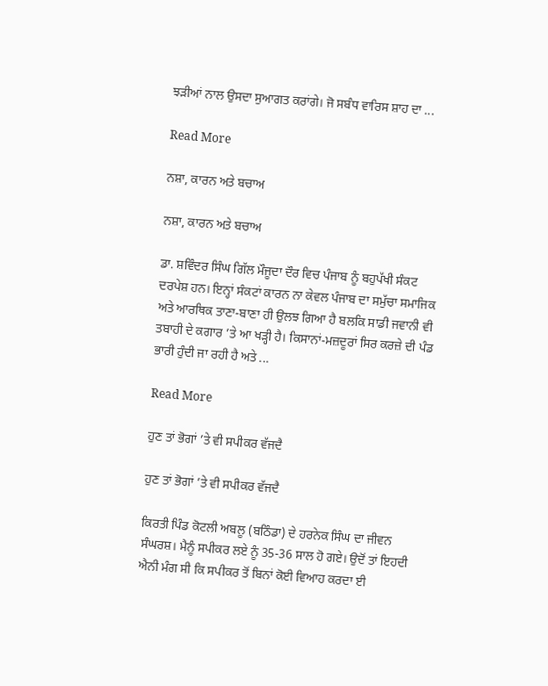ਝੜੀਆਂ ਨਾਲ ਉਸਦਾ ਸੁਆਗਤ ਕਰਾਂਗੇ। ਜੋ ਸਬੰਧ ਵਾਰਿਸ ਸ਼ਾਹ ਦਾ ...

Read More

ਨਸ਼ਾ, ਕਾਰਨ ਅਤੇ ਬਚਾਅ

ਨਸ਼ਾ, ਕਾਰਨ ਅਤੇ ਬਚਾਅ

ਡਾ. ਸ਼ਵਿੰਦਰ ਸਿੰਘ ਗਿੱਲ ਮੌਜੂਦਾ ਦੌਰ ਵਿਚ ਪੰਜਾਬ ਨੂੰ ਬਹੁਪੱਖੀ ਸੰਕਟ ਦਰਪੇਸ਼ ਹਨ। ਇਨ੍ਹਾਂ ਸੰਕਟਾਂ ਕਾਰਨ ਨਾ ਕੇਵਲ ਪੰਜਾਬ ਦਾ ਸਮੁੱਚਾ ਸਮਾਜਿਕ ਅਤੇ ਆਰਥਿਕ ਤਾਣਾ-ਬਾਣਾ ਹੀ ਉਲਝ ਗਿਆ ਹੈ ਬਲਕਿ ਸਾਡੀ ਜਵਾਨੀ ਵੀ ਤਬਾਹੀ ਦੇ ਕਗਾਰ ’ਤੇ ਆ ਖੜ੍ਹੀ ਹੈ। ਕਿਸਾਨਾਂ-ਮਜ਼ਦੂਰਾਂ ਸਿਰ ਕਰਜ਼ੇ ਦੀ ਪੰਡ ਭਾਰੀ ਹੁੰਦੀ ਜਾ ਰਹੀ ਹੈ ਅਤੇ ...

Read More

ਹੁਣ ਤਾਂ ਭੋਗਾਂ ’ਤੇ ਵੀ ਸਪੀਕਰ ਵੱਜਦੈ

ਹੁਣ ਤਾਂ ਭੋਗਾਂ ’ਤੇ ਵੀ ਸਪੀਕਰ ਵੱਜਦੈ

ਕਿਰਤੀ ਪਿੰਡ ਕੋਟਲੀ ਅਬਲੂ (ਬਠਿੰਡਾ) ਦੇ ਹਰਨੇਕ ਸਿੰਘ ਦਾ ਜੀਵਨ ਸੰਘਰਸ਼। ਮੈਨੂੰ ਸਪੀਕਰ ਲਏ ਨੂੰ 35-36 ਸਾਲ ਹੋ ਗਏ। ਉਦੋਂ ਤਾਂ ਇਹਦੀ ਐਨੀ ਮੰਗ ਸੀ ਕਿ ਸਪੀਕਰ ਤੋਂ ਬਿਨਾਂ ਕੋਈ ਵਿਆਹ ਕਰਦਾ ਈ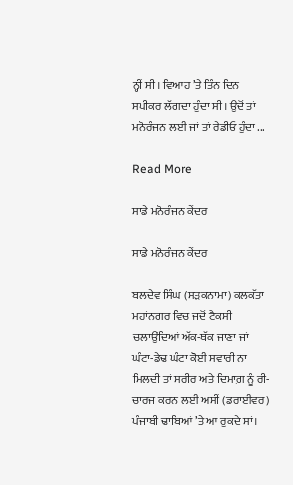ਨ੍ਹੀਂ ਸੀ। ਵਿਆਹ ’ਤੇ ਤਿੰਨ ਦਿਨ ਸਪੀਕਰ ਲੱਗਦਾ ਹੁੰਦਾ ਸੀ। ਉਦੋਂ ਤਾਂ ਮਨੋਰੰਜਨ ਲਈ ਜਾਂ ਤਾਂ ਰੇਡੀਓ ਹੁੰਦਾ ...

Read More

ਸਾਡੇ ਮਨੋਰੰਜਨ ਕੇਂਦਰ

ਸਾਡੇ ਮਨੋਰੰਜਨ ਕੇਂਦਰ

ਬਲਦੇਵ ਸਿੰਘ (ਸੜਕਨਾਮਾ) ਕਲਕੱਤਾ ਮਹਾਂਨਗਰ ਵਿਚ ਜਦੋਂ ਟੈਕਸੀ ਚਲਾਉਂਦਿਆਂ ਅੱਕ-ਥੱਕ ਜਾਣਾ ਜਾਂ ਘੰਟਾ-ਡੇਢ ਘੰਟਾ ਕੋਈ ਸਵਾਰੀ ਨਾ ਮਿਲਦੀ ਤਾਂ ਸਰੀਰ ਅਤੇ ਦਿਮਾਗ਼ ਨੂੰ ਰੀ-ਚਾਰਜ ਕਰਨ ਲਈ ਅਸੀਂ (ਡਰਾਈਵਰ) ਪੰਜਾਬੀ ਢਾਬਿਆਂ ’ਤੇ ਆ ਰੁਕਦੇ ਸਾਂ।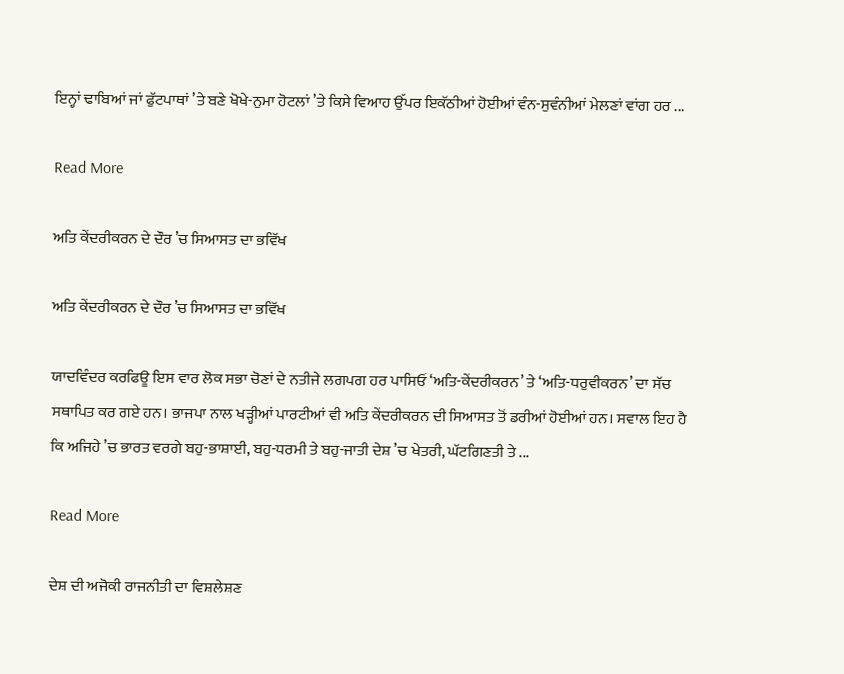ਇਨ੍ਹਾਂ ਢਾਬਿਆਂ ਜਾਂ ਫੁੱਟਪਾਥਾਂ ’ਤੇ ਬਣੇ ਖੋਖੇ-ਨੁਮਾ ਹੋਟਲਾਂ ’ਤੇ ਕਿਸੇ ਵਿਆਹ ਉੱਪਰ ਇਕੱਠੀਆਂ ਹੋਈਆਂ ਵੰਨ-ਸੁਵੰਨੀਆਂ ਮੇਲਣਾਂ ਵਾਂਗ ਹਰ ...

Read More

ਅਤਿ ਕੇਂਦਰੀਕਰਨ ਦੇ ਦੌਰ ’ਚ ਸਿਆਸਤ ਦਾ ਭਵਿੱਖ

ਅਤਿ ਕੇਂਦਰੀਕਰਨ ਦੇ ਦੌਰ ’ਚ ਸਿਆਸਤ ਦਾ ਭਵਿੱਖ

ਯਾਦਵਿੰਦਰ ਕਰਫਿਊ ਇਸ ਵਾਰ ਲੋਕ ਸਭਾ ਚੋਣਾਂ ਦੇ ਨਤੀਜੇ ਲਗਪਗ ਹਰ ਪਾਸਿਓਂ ‘ਅਤਿ-ਕੇਂਦਰੀਕਰਨ’ ਤੇ ‘ਅਤਿ-ਧਰੁਵੀਕਰਨ’ ਦਾ ਸੱਚ ਸਥਾਪਿਤ ਕਰ ਗਏ ਹਨ। ਭਾਜਪਾ ਨਾਲ ਖੜ੍ਹੀਆਂ ਪਾਰਟੀਆਂ ਵੀ ਅਤਿ ਕੇਂਦਰੀਕਰਨ ਦੀ ਸਿਆਸਤ ਤੋਂ ਡਰੀਆਂ ਹੋਈਆਂ ਹਨ। ਸਵਾਲ ਇਹ ਹੈ ਕਿ ਅਜਿਹੇ ’ਚ ਭਾਰਤ ਵਰਗੇ ਬਹੁ-ਭਾਸ਼ਾਈ, ਬਹੁ-ਧਰਮੀ ਤੇ ਬਹੁ-ਜਾਤੀ ਦੇਸ਼ ’ਚ ਖੇਤਰੀ, ਘੱਟਗਿਣਤੀ ਤੇ ...

Read More

ਦੇਸ਼ ਦੀ ਅਜੋਕੀ ਰਾਜਨੀਤੀ ਦਾ ਵਿਸ਼ਲੇਸ਼ਣ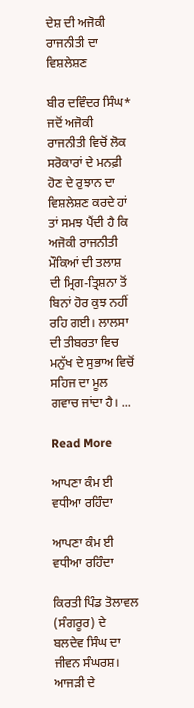ਦੇਸ਼ ਦੀ ਅਜੋਕੀ ਰਾਜਨੀਤੀ ਦਾ ਵਿਸ਼ਲੇਸ਼ਣ

ਬੀਰ ਦਵਿੰਦਰ ਸਿੰਘ* ਜਦੋਂ ਅਜੋਕੀ ਰਾਜਨੀਤੀ ਵਿਚੋਂ ਲੋਕ ਸਰੋਕਾਰਾਂ ਦੇ ਮਨਫ਼ੀ ਹੋਣ ਦੇ ਰੁਝਾਨ ਦਾ ਵਿਸ਼ਲੇਸ਼ਣ ਕਰਦੇ ਹਾਂ ਤਾਂ ਸਮਝ ਪੈਂਦੀ ਹੈ ਕਿ ਅਜੋਕੀ ਰਾਜਨੀਤੀ ਮੌਕਿਆਂ ਦੀ ਤਲਾਸ਼ ਦੀ ਮ੍ਰਿਗ-ਤ੍ਰਿਸ਼ਨਾ ਤੋਂ ਬਿਨਾਂ ਹੋਰ ਕੁਝ ਨਹੀਂ ਰਹਿ ਗਈ। ਲਾਲਸਾ ਦੀ ਤੀਬਰਤਾ ਵਿਚ ਮਨੁੱਖ ਦੇ ਸੁਭਾਅ ਵਿਚੋਂ ਸਹਿਜ ਦਾ ਮੂਲ ਗਵਾਚ ਜਾਂਦਾ ਹੈ। ...

Read More

ਆਪਣਾ ਕੰਮ ਈ ਵਧੀਆ ਰਹਿੰਦਾ

ਆਪਣਾ ਕੰਮ ਈ ਵਧੀਆ ਰਹਿੰਦਾ

ਕਿਰਤੀ ਪਿੰਡ ਤੋਲਾਵਲ (ਸੰਗਰੂਰ) ਦੇ ਬਲਦੇਵ ਸਿੰਘ ਦਾ ਜੀਵਨ ਸੰਘਰਸ਼। ਆਜੜੀ ਦੇ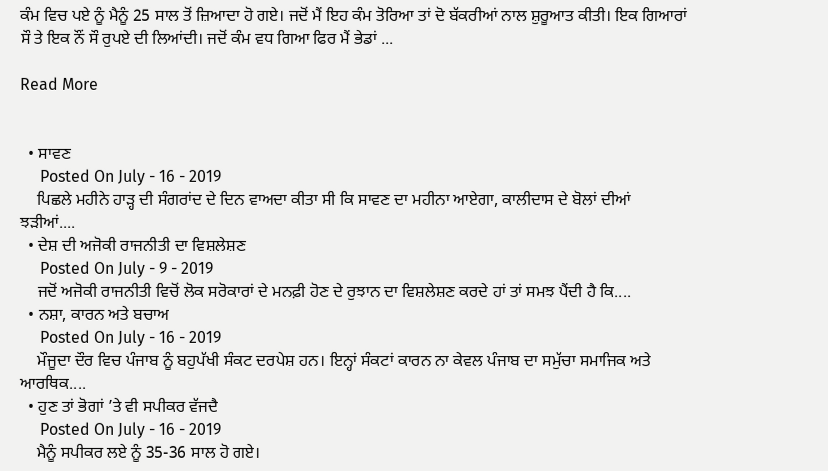ਕੰਮ ਵਿਚ ਪਏ ਨੂੰ ਮੈਨੂੰ 25 ਸਾਲ ਤੋਂ ਜ਼ਿਆਦਾ ਹੋ ਗਏ। ਜਦੋਂ ਮੈਂ ਇਹ ਕੰਮ ਤੋਰਿਆ ਤਾਂ ਦੋ ਬੱਕਰੀਆਂ ਨਾਲ ਸ਼ੁਰੂਆਤ ਕੀਤੀ। ਇਕ ਗਿਆਰਾਂ ਸੌ ਤੇ ਇਕ ਨੌਂ ਸੌ ਰੁਪਏ ਦੀ ਲਿਆਂਦੀ। ਜਦੋਂ ਕੰਮ ਵਧ ਗਿਆ ਫਿਰ ਮੈਂ ਭੇਡਾਂ ...

Read More


  • ਸਾਵਣ
     Posted On July - 16 - 2019
    ਪਿਛਲੇ ਮਹੀਨੇ ਹਾੜ੍ਹ ਦੀ ਸੰਗਰਾਂਦ ਦੇ ਦਿਨ ਵਾਅਦਾ ਕੀਤਾ ਸੀ ਕਿ ਸਾਵਣ ਦਾ ਮਹੀਨਾ ਆਏਗਾ, ਕਾਲੀਦਾਸ ਦੇ ਬੋਲਾਂ ਦੀਆਂ ਝੜੀਆਂ....
  • ਦੇਸ਼ ਦੀ ਅਜੋਕੀ ਰਾਜਨੀਤੀ ਦਾ ਵਿਸ਼ਲੇਸ਼ਣ
     Posted On July - 9 - 2019
    ਜਦੋਂ ਅਜੋਕੀ ਰਾਜਨੀਤੀ ਵਿਚੋਂ ਲੋਕ ਸਰੋਕਾਰਾਂ ਦੇ ਮਨਫ਼ੀ ਹੋਣ ਦੇ ਰੁਝਾਨ ਦਾ ਵਿਸ਼ਲੇਸ਼ਣ ਕਰਦੇ ਹਾਂ ਤਾਂ ਸਮਝ ਪੈਂਦੀ ਹੈ ਕਿ....
  • ਨਸ਼ਾ, ਕਾਰਨ ਅਤੇ ਬਚਾਅ
     Posted On July - 16 - 2019
    ਮੌਜੂਦਾ ਦੌਰ ਵਿਚ ਪੰਜਾਬ ਨੂੰ ਬਹੁਪੱਖੀ ਸੰਕਟ ਦਰਪੇਸ਼ ਹਨ। ਇਨ੍ਹਾਂ ਸੰਕਟਾਂ ਕਾਰਨ ਨਾ ਕੇਵਲ ਪੰਜਾਬ ਦਾ ਸਮੁੱਚਾ ਸਮਾਜਿਕ ਅਤੇ ਆਰਥਿਕ....
  • ਹੁਣ ਤਾਂ ਭੋਗਾਂ ’ਤੇ ਵੀ ਸਪੀਕਰ ਵੱਜਦੈ
     Posted On July - 16 - 2019
    ਮੈਨੂੰ ਸਪੀਕਰ ਲਏ ਨੂੰ 35-36 ਸਾਲ ਹੋ ਗਏ।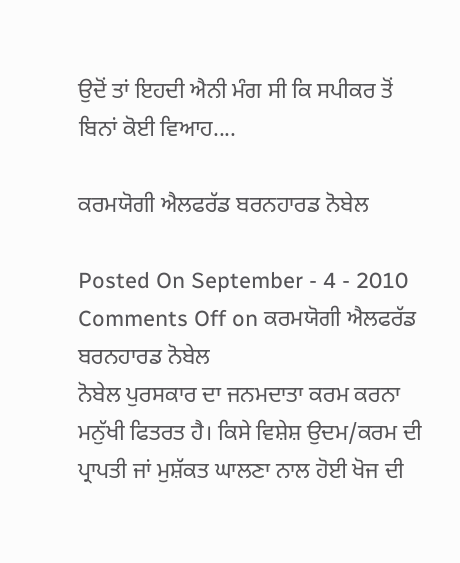ਉਦੋਂ ਤਾਂ ਇਹਦੀ ਐਨੀ ਮੰਗ ਸੀ ਕਿ ਸਪੀਕਰ ਤੋਂ ਬਿਨਾਂ ਕੋਈ ਵਿਆਹ....

ਕਰਮਯੋਗੀ ਐਲਫਰੱਡ ਬਰਨਹਾਰਡ ਨੋਬੇਲ

Posted On September - 4 - 2010 Comments Off on ਕਰਮਯੋਗੀ ਐਲਫਰੱਡ ਬਰਨਹਾਰਡ ਨੋਬੇਲ
ਨੋਬੇਲ ਪੁਰਸਕਾਰ ਦਾ ਜਨਮਦਾਤਾ ਕਰਮ ਕਰਨਾ ਮਨੁੱਖੀ ਫਿਤਰਤ ਹੈ। ਕਿਸੇ ਵਿਸ਼ੇਸ਼ ਉਦਮ/ਕਰਮ ਦੀ ਪ੍ਰਾਪਤੀ ਜਾਂ ਮੁਸ਼ੱਕਤ ਘਾਲਣਾ ਨਾਲ ਹੋਈ ਖੋਜ ਦੀ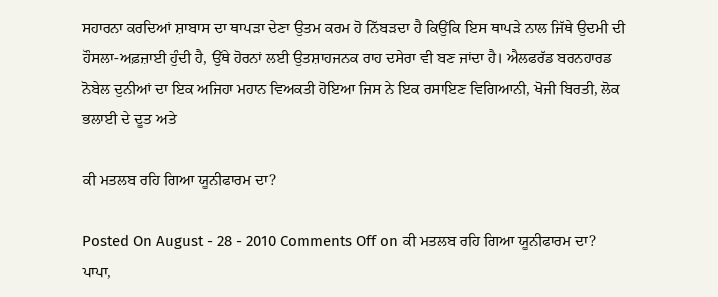ਸਹਾਰਨਾ ਕਰਦਿਆਂ ਸ਼ਾਬਾਸ ਦਾ ਥਾਪੜਾ ਦੇਣਾ ਉਤਮ ਕਰਮ ਹੋ ਨਿੱਬੜਦਾ ਹੈ ਕਿਉਂਕਿ ਇਸ ਥਾਪੜੇ ਨਾਲ ਜਿੱਥੇ ਉਦਮੀ ਦੀ ਹੌਸਲਾ-ਅਫ਼ਜ਼ਾਈ ਹੁੰਦੀ ਹੈ, ਉੱਥੇ ਹੋਰਨਾਂ ਲਈ ਉਤਸ਼ਾਹਜਨਕ ਰਾਹ ਦਸੇਰਾ ਵੀ ਬਣ ਜਾਂਦਾ ਹੈ। ਐਲਫਰੱਡ ਬਰਨਹਾਰਡ ਨੋਬੇਲ ਦੁਨੀਆਂ ਦਾ ਇਕ ਅਜਿਹਾ ਮਹਾਨ ਵਿਅਕਤੀ ਹੋਇਆ ਜਿਸ ਨੇ ਇਕ ਰਸਾਇਣ ਵਿਗਿਆਨੀ, ਖੋਜੀ ਬਿਰਤੀ, ਲੋਕ ਭਲਾਈ ਦੇ ਦੂਤ ਅਤੇ

ਕੀ ਮਤਲਬ ਰਹਿ ਗਿਆ ਯੂਨੀਫਾਰਮ ਦਾ?

Posted On August - 28 - 2010 Comments Off on ਕੀ ਮਤਲਬ ਰਹਿ ਗਿਆ ਯੂਨੀਫਾਰਮ ਦਾ?
ਪਾਪਾ,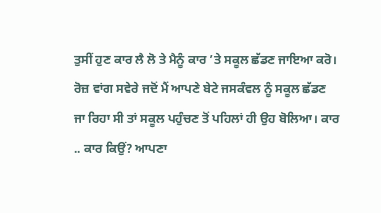ਤੁਸੀਂ ਹੁਣ ਕਾਰ ਲੈ ਲੋ ਤੇ ਮੈਨੂੰ ਕਾਰ ’ਤੇ ਸਕੂਲ ਛੱਡਣ ਜਾਇਆ ਕਰੋ। ਰੋਜ਼ ਵਾਂਗ ਸਵੇਰੇ ਜਦੋਂ ਮੈਂ ਆਪਣੇ ਬੇਟੇ ਜਸਕੰਵਲ ਨੂੰ ਸਕੂਲ ਛੱਡਣ ਜਾ ਰਿਹਾ ਸੀ ਤਾਂ ਸਕੂਲ ਪਹੁੰਚਣ ਤੋਂ ਪਹਿਲਾਂ ਹੀ ਉਹ ਬੋਲਿਆ। ਕਾਰ .. ਕਾਰ ਕਿਉਂ? ਆਪਣਾ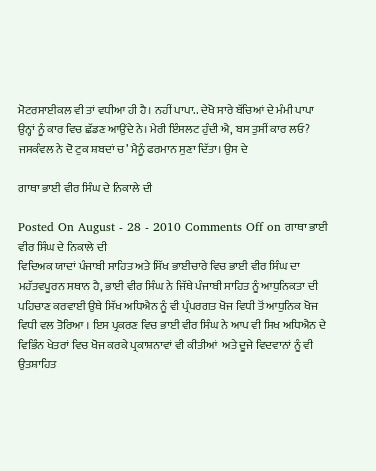ਮੋਟਰਸਾਈਕਲ ਵੀ ਤਾਂ ਵਧੀਆ ਹੀ ਹੈ। ਨਹੀਂ ਪਾਪਾ.. ਦੇਖੋ ਸਾਰੇ ਬੱਚਿਆਂ ਦੇ ਮੰਮੀ ਪਾਪਾ ਉਨ੍ਹਾਂ ਨੂੰ ਕਾਰ ਵਿਚ ਛੱਡਣ ਆਉਂਦੇ ਨੇ। ਮੇਰੀ ਇੰਸਲਟ ਹੁੰਦੀ ਐ, ਬਸ ਤੁਸੀਂ ਕਾਰ ਲਓ? ਜਸਕੰਵਲ ਨੇ ਦੋ ਟੁਕ ਸ਼ਬਦਾਂ ਚ’ ਮੈਨੂੰ ਫਰਮਾਨ ਸੁਣਾ ਦਿੱਤਾ। ਉਸ ਦੇ

ਗਾਥਾ ਭਾਈ ਵੀਰ ਸਿੰਘ ਦੇ ਨਿਕਾਲੇ ਦੀ

Posted On August - 28 - 2010 Comments Off on ਗਾਥਾ ਭਾਈ ਵੀਰ ਸਿੰਘ ਦੇ ਨਿਕਾਲੇ ਦੀ
ਵਿਦਿਅਕ ਯਾਦਾਂ ਪੰਜਾਬੀ ਸਾਹਿਤ ਅਤੇ ਸਿੱਖ ਭਾਈਚਾਰੇ ਵਿਚ ਭਾਈ ਵੀਰ ਸਿੰਘ ਦਾ ਮਹੱਤਵਪੂਰਨ ਸਥਾਨ ਹੈ, ਭਾਈ ਵੀਰ ਸਿੰਘ ਨੇ ਜਿੱਥੇ ਪੰਜਾਬੀ ਸਾਹਿਤ ਨੂੰ ਆਧੁਨਿਕਤਾ ਦੀ ਪਹਿਚਾਣ ਕਰਵਾਈ ਉਥੇ ਸਿੱਖ ਅਧਿਐਨ ਨੂੰ ਵੀ ਪ੍ਰੰਪਰਗਤ ਖੋਜ ਵਿਧੀ ਤੋਂ ਆਧੁਨਿਕ ਖੋਜ ਵਿਧੀ ਵਲ ਤੋਰਿਆ । ਇਸ ਪ੍ਰਕਰਣ ਵਿਚ ਭਾਈ ਵੀਰ ਸਿੰਘ ਨੇ ਆਪ ਵੀ ਸਿਖ ਅਧਿਐਨ ਦੇ ਵਿਭਿੰਨ ਖੇਤਰਾਂ ਵਿਚ ਖੋਜ ਕਰਕੇ ਪ੍ਰਕਾਸ਼ਨਾਵਾਂ ਵੀ ਕੀਤੀਆਂ  ਅਤੇ ਦੂਜੇ ਵਿਦਵਾਨਾਂ ਨੂੰ ਵੀ ਉਤਸ਼ਾਹਿਤ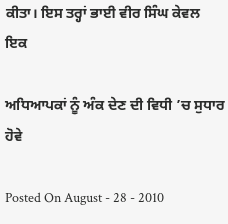ਕੀਤਾ। ਇਸ ਤਰ੍ਹਾਂ ਭਾਈ ਵੀਰ ਸਿੰਘ ਕੇਵਲ ਇਕ

ਅਧਿਆਪਕਾਂ ਨੂੰ ਅੰਕ ਦੇਣ ਦੀ ਵਿਧੀ ’ਚ ਸੁਧਾਰ ਹੋਵੇ

Posted On August - 28 - 2010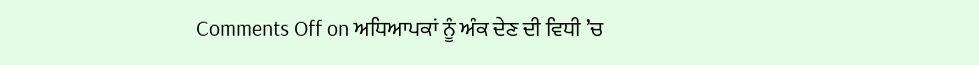Comments Off on ਅਧਿਆਪਕਾਂ ਨੂੰ ਅੰਕ ਦੇਣ ਦੀ ਵਿਧੀ ’ਚ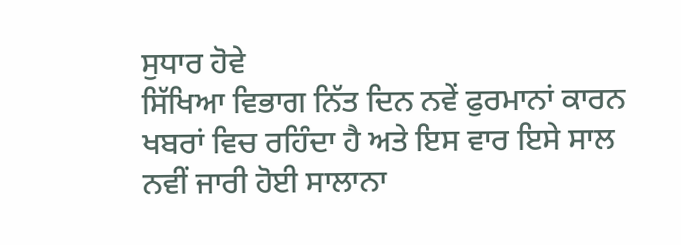ਸੁਧਾਰ ਹੋਵੇ
ਸਿੱਖਿਆ ਵਿਭਾਗ ਨਿੱਤ ਦਿਨ ਨਵੇਂ ਫੁਰਮਾਨਾਂ ਕਾਰਨ ਖਬਰਾਂ ਵਿਚ ਰਹਿੰਦਾ ਹੈ ਅਤੇ ਇਸ ਵਾਰ ਇਸੇ ਸਾਲ ਨਵੀਂ ਜਾਰੀ ਹੋਈ ਸਾਲਾਨਾ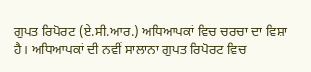ਗੁਪਤ ਰਿਪੋਰਟ (ਏ.ਸੀ.ਆਰ.) ਅਧਿਆਪਕਾਂ ਵਿਚ ਚਰਚਾ ਦਾ ਵਿਸ਼ਾ ਹੈ। ਅਧਿਆਪਕਾਂ ਦੀ ਨਵੀਂ ਸਾਲਾਨਾ ਗੁਪਤ ਰਿਪੋਰਟ ਵਿਚ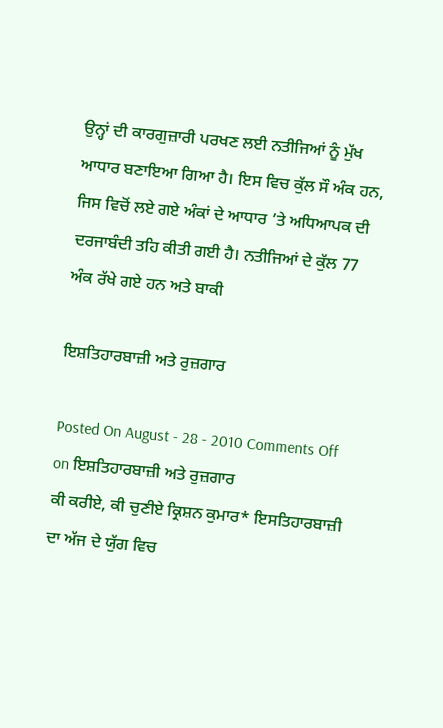ਉਨ੍ਹਾਂ ਦੀ ਕਾਰਗੁਜ਼ਾਰੀ ਪਰਖਣ ਲਈ ਨਤੀਜਿਆਂ ਨੂੰ ਮੁੱਖ ਆਧਾਰ ਬਣਾਇਆ ਗਿਆ ਹੈ। ਇਸ ਵਿਚ ਕੁੱਲ ਸੌ ਅੰਕ ਹਨ, ਜਿਸ ਵਿਚੋਂ ਲਏ ਗਏ ਅੰਕਾਂ ਦੇ ਆਧਾਰ ’ਤੇ ਅਧਿਆਪਕ ਦੀ ਦਰਜਾਬੰਦੀ ਤਹਿ ਕੀਤੀ ਗਈ ਹੈ। ਨਤੀਜਿਆਂ ਦੇ ਕੁੱਲ 77 ਅੰਕ ਰੱਖੇ ਗਏ ਹਨ ਅਤੇ ਬਾਕੀ

ਇਸ਼ਤਿਹਾਰਬਾਜ਼ੀ ਅਤੇ ਰੁਜ਼ਗਾਰ

Posted On August - 28 - 2010 Comments Off on ਇਸ਼ਤਿਹਾਰਬਾਜ਼ੀ ਅਤੇ ਰੁਜ਼ਗਾਰ
ਕੀ ਕਰੀਏ, ਕੀ ਚੁਣੀਏ ਕ੍ਰਿਸ਼ਨ ਕੁਮਾਰ* ਇਸਤਿਹਾਰਬਾਜ਼ੀ ਦਾ ਅੱਜ ਦੇ ਯੁੱਗ ਵਿਚ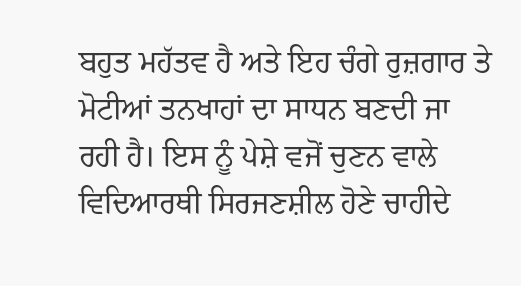ਬਹੁਤ ਮਹੱਤਵ ਹੈ ਅਤੇ ਇਹ ਚੰਗੇ ਰੁਜ਼ਗਾਰ ਤੇ ਮੋਟੀਆਂ ਤਨਖਾਹਾਂ ਦਾ ਸਾਧਨ ਬਣਦੀ ਜਾ ਰਹੀ ਹੈ। ਇਸ ਨੂੰ ਪੇਸ਼ੇ ਵਜੋਂ ਚੁਣਨ ਵਾਲੇ ਵਿਦਿਆਰਥੀ ਸਿਰਜਣਸ਼ੀਲ ਹੋਣੇ ਚਾਹੀਦੇ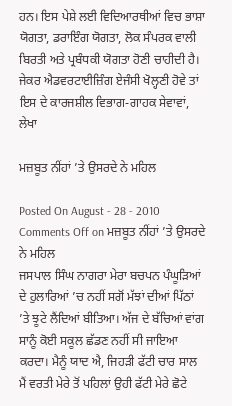ਹਨ। ਇਸ ਪੇਸ਼ੇ ਲਈ ਵਿਦਿਆਰਥੀਆਂ ਵਿਚ ਭਾਸ਼ਾ ਯੋਗਤਾ, ਡਰਾਇੰਗ ਯੋਗਤਾ, ਲੋਕ ਸੰਪਰਕ ਵਾਲੀ ਬਿਰਤੀ ਅਤੇ ਪ੍ਰਬੰਧਕੀ ਯੋਗਤਾ ਹੋਣੀ ਚਾਹੀਦੀ ਹੈ। ਜੇਕਰ ਐਡਵਰਟਾਈਜ਼ਿੰਗ ਏਜੰਸੀ ਖੋਲ੍ਹਣੀ ਹੋਵੇ ਤਾਂ ਇਸ ਦੇ ਕਾਰਜਸ਼ੀਲ ਵਿਭਾਗ-ਗਾਹਕ ਸੇਵਾਵਾਂ, ਲੇਖਾ

ਮਜ਼ਬੂਤ ਨੀਂਹਾਂ ’ਤੇ ਉਸਰਦੇ ਨੇ ਮਹਿਲ

Posted On August - 28 - 2010 Comments Off on ਮਜ਼ਬੂਤ ਨੀਂਹਾਂ ’ਤੇ ਉਸਰਦੇ ਨੇ ਮਹਿਲ
ਜਸਪਾਲ ਸਿੰਘ ਨਾਗਰਾ ਮੇਰਾ ਬਚਪਨ ਪੰਘੂੜਿਆਂ ਦੇ ਹੁਲਾਰਿਆਂ ’ਚ ਨਹੀਂ ਸਗੋਂ ਮੱਝਾਂ ਦੀਆਂ ਪਿੱਠਾਂ ’ਤੇ ਝੂਟੇ ਲੈਂਦਿਆਂ ਬੀਤਿਆ। ਅੱਜ ਦੇ ਬੱਚਿਆਂ ਵਾਂਗ ਸਾਨੂੰ ਕੋਈ ਸਕੂਲ ਛੱਡਣ ਨਹੀਂ ਸੀ ਜਾਇਆ ਕਰਦਾ। ਮੈਨੂੰ ਯਾਦ ਐ, ਜਿਹੜੀ ਫੱਟੀ ਚਾਰ ਸਾਲ ਮੈਂ ਵਰਤੀ ਮੇਰੇ ਤੋਂ ਪਹਿਲਾਂ ਉਹੀ ਫੱਟੀ ਮੇਰੇ ਛੋਟੇ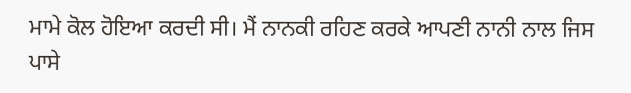ਮਾਮੇ ਕੋਲ ਹੋਇਆ ਕਰਦੀ ਸੀ। ਮੈਂ ਨਾਨਕੀ ਰਹਿਣ ਕਰਕੇ ਆਪਣੀ ਨਾਨੀ ਨਾਲ ਜਿਸ ਪਾਸੇ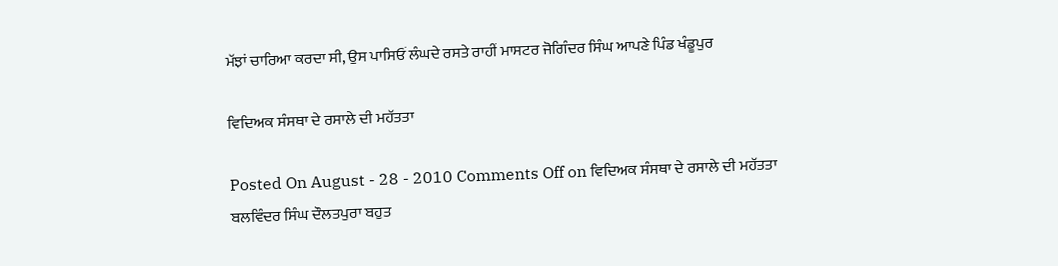ਮੱਝਾਂ ਚਾਰਿਆ ਕਰਦਾ ਸੀ, ਉਸ ਪਾਸਿਓਂ ਲੰਘਦੇ ਰਸਤੇ ਰਾਹੀਂ ਮਾਸਟਰ ਜੋਗਿੰਦਰ ਸਿੰਘ ਆਪਣੇ ਪਿੰਡ ਖੰਡੂਪੁਰ

ਵਿਦਿਅਕ ਸੰਸਥਾ ਦੇ ਰਸਾਲੇ ਦੀ ਮਹੱਤਤਾ

Posted On August - 28 - 2010 Comments Off on ਵਿਦਿਅਕ ਸੰਸਥਾ ਦੇ ਰਸਾਲੇ ਦੀ ਮਹੱਤਤਾ
ਬਲਵਿੰਦਰ ਸਿੰਘ ਦੌਲਤਪੁਰਾ ਬਹੁਤ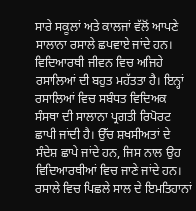ਸਾਰੇ ਸਕੂਲਾਂ ਅਤੇ ਕਾਲਜਾਂ ਵੱਲੋਂ ਆਪਣੇ ਸਾਲਾਨਾ ਰਸਾਲੇ ਛਪਵਾਏ ਜਾਂਦੇ ਹਨ। ਵਿਦਿਆਰਥੀ ਜੀਵਨ ਵਿਚ ਅਜਿਹੇ ਰਸਾਲਿਆਂ ਦੀ ਬਹੁਤ ਮਹੱਤਤਾ ਹੈ। ਇਨ੍ਹਾਂ ਰਸਾਲਿਆਂ ਵਿਚ ਸਬੰਧਤ ਵਿਦਿਅਕ ਸੰਸਥਾ ਦੀ ਸਾਲਾਨਾ ਪ੍ਰਗਤੀ ਰਿਪੋਰਟ ਛਾਪੀ ਜਾਂਦੀ ਹੈ। ਉੱਚ ਸ਼ਖਸੀਅਤਾਂ ਦੇ ਸੰਦੇਸ਼ ਛਾਪੇ ਜਾਂਦੇ ਹਨ, ਜਿਸ ਨਾਲ ਉਹ ਵਿਦਿਆਰਥੀਆਂ ਵਿਚ ਜਾਣੇ ਜਾਂਦੇ ਹਨ। ਰਸਾਲੇ ਵਿਚ ਪਿਛਲੇ ਸਾਲ ਦੇ ਇਮਤਿਹਾਨਾਂ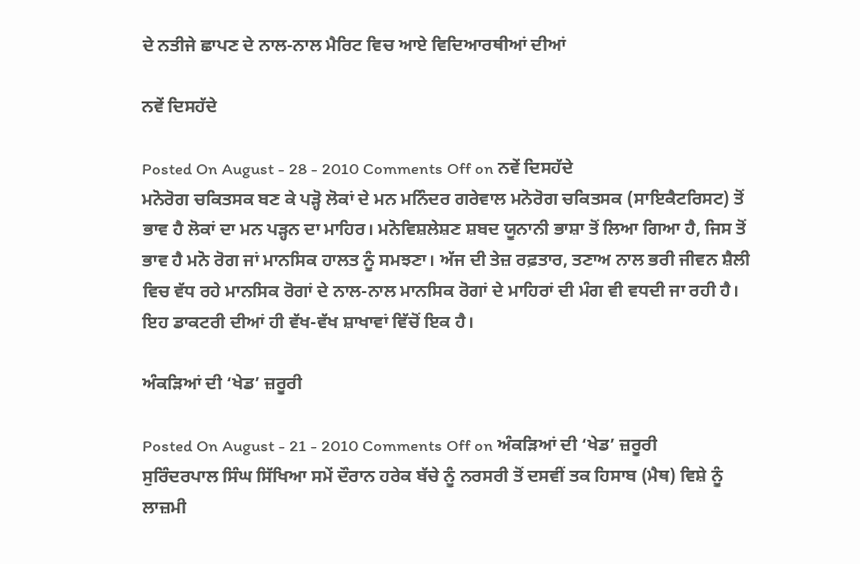ਦੇ ਨਤੀਜੇ ਛਾਪਣ ਦੇ ਨਾਲ-ਨਾਲ ਮੈਰਿਟ ਵਿਚ ਆਏ ਵਿਦਿਆਰਥੀਆਂ ਦੀਆਂ

ਨਵੇਂ ਦਿਸਹੱਦੇ

Posted On August - 28 - 2010 Comments Off on ਨਵੇਂ ਦਿਸਹੱਦੇ
ਮਨੋਰੋਗ ਚਕਿਤਸਕ ਬਣ ਕੇ ਪੜ੍ਹੋ ਲੋਕਾਂ ਦੇ ਮਨ ਮਨਿੰਦਰ ਗਰੇਵਾਲ ਮਨੋਰੋਗ ਚਕਿਤਸਕ (ਸਾਇਕੈਟਰਿਸਟ) ਤੋਂ ਭਾਵ ਹੈ ਲੋਕਾਂ ਦਾ ਮਨ ਪੜ੍ਹਨ ਦਾ ਮਾਹਿਰ। ਮਨੋਵਿਸ਼ਲੇਸ਼ਣ ਸ਼ਬਦ ਯੂਨਾਨੀ ਭਾਸ਼ਾ ਤੋਂ ਲਿਆ ਗਿਆ ਹੈ, ਜਿਸ ਤੋਂ ਭਾਵ ਹੈ ਮਨੋ ਰੋਗ ਜਾਂ ਮਾਨਸਿਕ ਹਾਲਤ ਨੂੰ ਸਮਝਣਾ। ਅੱਜ ਦੀ ਤੇਜ਼ ਰਫ਼ਤਾਰ, ਤਣਾਅ ਨਾਲ ਭਰੀ ਜੀਵਨ ਸ਼ੈਲੀ ਵਿਚ ਵੱਧ ਰਹੇ ਮਾਨਸਿਕ ਰੋਗਾਂ ਦੇ ਨਾਲ-ਨਾਲ ਮਾਨਸਿਕ ਰੋਗਾਂ ਦੇ ਮਾਹਿਰਾਂ ਦੀ ਮੰਗ ਵੀ ਵਧਦੀ ਜਾ ਰਹੀ ਹੈ। ਇਹ ਡਾਕਟਰੀ ਦੀਆਂ ਹੀ ਵੱਖ-ਵੱਖ ਸ਼ਾਖਾਵਾਂ ਵਿੱਚੋਂ ਇਕ ਹੈ।

ਅੰਕੜਿਆਂ ਦੀ ‘ਖੇਡ’ ਜ਼ਰੂਰੀ

Posted On August - 21 - 2010 Comments Off on ਅੰਕੜਿਆਂ ਦੀ ‘ਖੇਡ’ ਜ਼ਰੂਰੀ
ਸੁਰਿੰਦਰਪਾਲ ਸਿੰਘ ਸਿੱਖਿਆ ਸਮੇਂ ਦੌਰਾਨ ਹਰੇਕ ਬੱਚੇ ਨੂੰ ਨਰਸਰੀ ਤੋਂ ਦਸਵੀਂ ਤਕ ਹਿਸਾਬ (ਮੈਥ) ਵਿਸ਼ੇ ਨੂੰ ਲਾਜ਼ਮੀ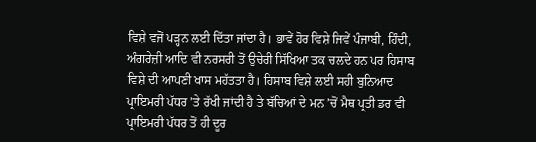ਵਿਸ਼ੇ ਵਜੋਂ ਪੜ੍ਹਨ ਲਈ ਦਿੱਤਾ ਜਾਂਦਾ ਹੈ। ਭਾਵੇਂ ਹੋਰ ਵਿਸ਼ੇ ਜਿਵੇਂ ਪੰਜਾਬੀ, ਹਿੰਦੀ, ਅੰਗਰੇਜ਼ੀ ਆਦਿ ਵੀ ਨਰਸਰੀ ਤੋਂ ਉਚੇਰੀ ਸਿੱਖਿਆ ਤਕ ਚਲਦੇ ਹਨ ਪਰ ਹਿਸਾਬ ਵਿਸ਼ੇ ਦੀ ਆਪਣੀ ਖਾਸ ਮਹੱਤਤਾ ਹੈ। ਹਿਸਾਬ ਵਿਸ਼ੇ ਲਈ ਸਹੀ ਬੁਨਿਆਦ ਪ੍ਰਾਇਮਰੀ ਪੱਧਰ ’ਤੇ ਰੱਖੀ ਜਾਂਦੀ ਹੈ ਤੇ ਬੱਚਿਆਂ ਦੇ ਮਨ ’ਚੋਂ ਮੈਥ ਪ੍ਰਤੀ ਡਰ ਵੀ ਪ੍ਰਾਇਮਰੀ ਪੱਧਰ ਤੋਂ ਹੀ ਦੂਰ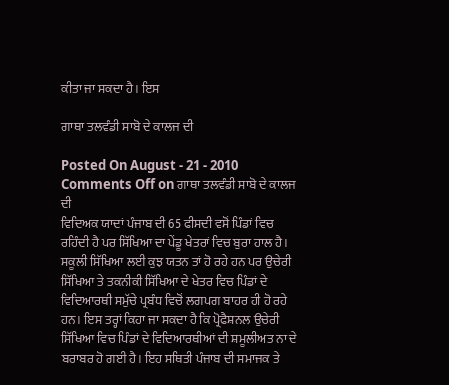ਕੀਤਾ ਜਾ ਸਕਦਾ ਹੈ। ਇਸ

ਗਾਥਾ ਤਲਵੰਡੀ ਸਾਬੋ ਦੇ ਕਾਲਜ ਦੀ

Posted On August - 21 - 2010 Comments Off on ਗਾਥਾ ਤਲਵੰਡੀ ਸਾਬੋ ਦੇ ਕਾਲਜ ਦੀ
ਵਿਦਿਅਕ ਯਾਦਾਂ ਪੰਜਾਬ ਦੀ 65 ਫੀਸਦੀ ਵਸੋਂ ਪਿੰਡਾਂ ਵਿਚ ਰਹਿੰਦੀ ਹੈ ਪਰ ਸਿੱਖਿਆ ਦਾ ਪੇਂਡੂ ਖੇਤਰਾਂ ਵਿਚ ਬੁਰਾ ਹਾਲ ਹੈ। ਸਕੂਲੀ ਸਿੱਖਿਆ ਲਈ ਕੁਝ ਯਤਨ ਤਾਂ ਹੋ ਰਹੇ ਹਨ ਪਰ ਉਚੇਰੀ ਸਿੱਖਿਆ ਤੇ ਤਕਨੀਕੀ ਸਿੱਖਿਆ ਦੇ ਖੇਤਰ ਵਿਚ ਪਿੰਡਾਂ ਦੇ ਵਿਦਿਆਰਥੀ ਸਮੁੱਚੇ ਪ੍ਰਬੰਧ ਵਿਚੋਂ ਲਗਪਗ ਬਾਹਰ ਹੀ ਹੋ ਰਹੇ ਹਨ। ਇਸ ਤਰ੍ਹਾਂ ਕਿਹਾ ਜਾ ਸਕਦਾ ਹੈ ਕਿ ਪ੍ਰੋਫੈਸ਼ਨਲ ਉਚੇਰੀ ਸਿੱਖਿਆ ਵਿਚ ਪਿੰਡਾਂ ਦੇ ਵਿਦਿਆਰਥੀਆਂ ਦੀ ਸ਼ਮੂਲੀਅਤ ਨਾ ਦੇ ਬਰਾਬਰ ਹੋ ਗਈ ਹੈ। ਇਹ ਸਥਿਤੀ ਪੰਜਾਬ ਦੀ ਸਮਾਜਕ ਤੇ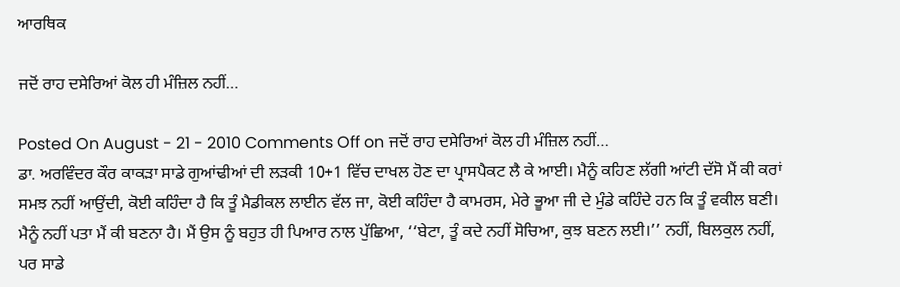ਆਰਥਿਕ

ਜਦੋਂ ਰਾਹ ਦਸੇਰਿਆਂ ਕੋਲ ਹੀ ਮੰਜ਼ਿਲ ਨਹੀਂ…

Posted On August - 21 - 2010 Comments Off on ਜਦੋਂ ਰਾਹ ਦਸੇਰਿਆਂ ਕੋਲ ਹੀ ਮੰਜ਼ਿਲ ਨਹੀਂ…
ਡਾ. ਅਰਵਿੰਦਰ ਕੌਰ ਕਾਕੜਾ ਸਾਡੇ ਗੁਆਂਢੀਆਂ ਦੀ ਲੜਕੀ 10+1 ਵਿੱਚ ਦਾਖਲ ਹੋਣ ਦਾ ਪ੍ਰਾਸਪੈਕਟ ਲੈ ਕੇ ਆਈ। ਮੈਨੂੰ ਕਹਿਣ ਲੱਗੀ ਆਂਟੀ ਦੱਸੋ ਮੈਂ ਕੀ ਕਰਾਂ ਸਮਝ ਨਹੀਂ ਆਉਂਦੀ, ਕੋਈ ਕਹਿੰਦਾ ਹੈ ਕਿ ਤੂੰ ਮੈਡੀਕਲ ਲਾਈਨ ਵੱਲ ਜਾ, ਕੋਈ ਕਹਿੰਦਾ ਹੈ ਕਾਮਰਸ, ਮੇਰੇ ਭੂਆ ਜੀ ਦੇ ਮੁੰਡੇ ਕਹਿੰਦੇ ਹਨ ਕਿ ਤੂੰ ਵਕੀਲ ਬਣੀ। ਮੈਨੂੰ ਨਹੀਂ ਪਤਾ ਮੈਂ ਕੀ ਬਣਨਾ ਹੈ। ਮੈਂ ਉਸ ਨੂੰ ਬਹੁਤ ਹੀ ਪਿਆਰ ਨਾਲ ਪੁੱਛਿਆ, ‘‘ਬੇਟਾ, ਤੂੰ ਕਦੇ ਨਹੀਂ ਸੋਚਿਆ, ਕੁਝ ਬਣਨ ਲਈ।’’ ਨਹੀਂ, ਬਿਲਕੁਲ ਨਹੀਂ, ਪਰ ਸਾਡੇ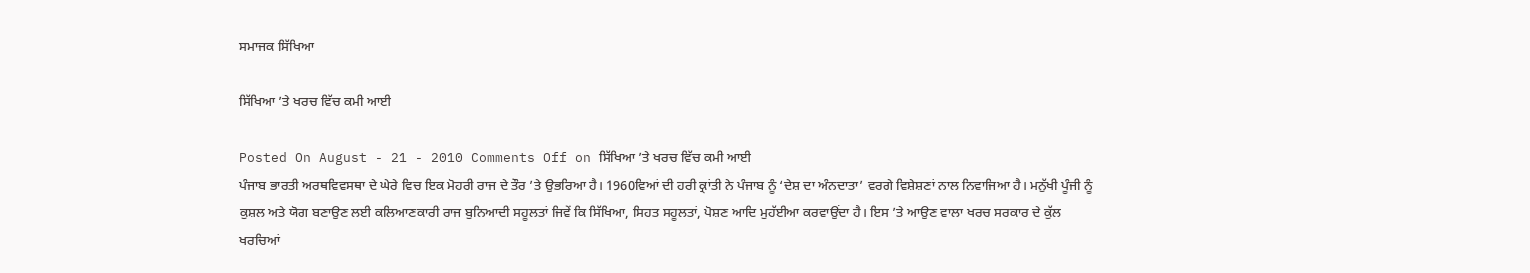ਸਮਾਜਕ ਸਿੱਖਿਆ

ਸਿੱਖਿਆ ’ਤੇ ਖਰਚ ਵਿੱਚ ਕਮੀ ਆਈ

Posted On August - 21 - 2010 Comments Off on ਸਿੱਖਿਆ ’ਤੇ ਖਰਚ ਵਿੱਚ ਕਮੀ ਆਈ
ਪੰਜਾਬ ਭਾਰਤੀ ਅਰਥਵਿਵਸਥਾ ਦੇ ਘੇਰੇ ਵਿਚ ਇਕ ਮੋਹਰੀ ਰਾਜ ਦੇ ਤੌਰ ’ਤੇ ਉਭਰਿਆ ਹੈ। 1960ਵਿਆਂ ਦੀ ਹਰੀ ਕ੍ਰਾਂਤੀ ਨੇ ਪੰਜਾਬ ਨੂੰ ‘ਦੇਸ਼ ਦਾ ਅੰਨਦਾਤਾ’ ਵਰਗੇ ਵਿਸ਼ੇਸ਼ਣਾਂ ਨਾਲ ਨਿਵਾਜਿਆ ਹੈ। ਮਨੁੱਖੀ ਪੂੰਜੀ ਨੂੰ ਕੁਸ਼ਲ ਅਤੇ ਯੋਗ ਬਣਾਉਣ ਲਈ ਕਲਿਆਣਕਾਰੀ ਰਾਜ ਬੁਨਿਆਦੀ ਸਹੂਲਤਾਂ ਜਿਵੇਂ ਕਿ ਸਿੱਖਿਆ, ਸਿਹਤ ਸਹੂਲਤਾਂ, ਪੋਸ਼ਣ ਆਦਿ ਮੁਹੱਈਆ ਕਰਵਾਉਂਦਾ ਹੈ। ਇਸ ’ਤੇ ਆਉਣ ਵਾਲਾ ਖਰਚ ਸਰਕਾਰ ਦੇ ਕੁੱਲ ਖਰਚਿਆਂ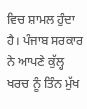ਵਿਚ ਸ਼ਾਮਲ ਹੁੰਦਾ ਹੈ। ਪੰਜਾਬ ਸਰਕਾਰ ਨੇ ਆਪਣੇ ਕੁੱਲ੍ਹ ਖਰਚ ਨੂੰ ਤਿੰਨ ਮੁੱਖ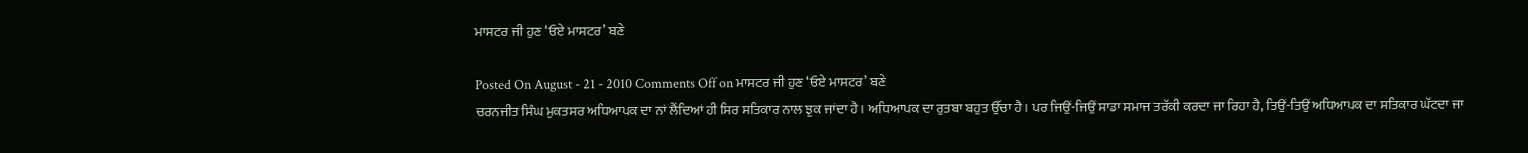ਮਾਸਟਰ ਜੀ ਹੁਣ ‘ਓਏ ਮਾਸਟਰ’ ਬਣੇ

Posted On August - 21 - 2010 Comments Off on ਮਾਸਟਰ ਜੀ ਹੁਣ ‘ਓਏ ਮਾਸਟਰ’ ਬਣੇ
ਚਰਨਜੀਤ ਸਿੰਘ ਮੁਕਤਸਰ ਅਧਿਆਪਕ ਦਾ ਨਾਂ ਲੈਂਦਿਆਂ ਹੀ ਸਿਰ ਸਤਿਕਾਰ ਨਾਲ ਝੁਕ ਜਾਂਦਾ ਹੈ। ਅਧਿਆਪਕ ਦਾ ਰੁਤਬਾ ਬਹੁਤ ਉੱਚਾ ਹੈ। ਪਰ ਜਿਉਂ-ਜਿਉਂ ਸਾਡਾ ਸਮਾਜ ਤਰੱਕੀ ਕਰਦਾ ਜਾ ਰਿਹਾ ਹੈ, ਤਿਉਂ-ਤਿਉਂ ਅਧਿਆਪਕ ਦਾ ਸਤਿਕਾਰ ਘੱਟਦਾ ਜਾ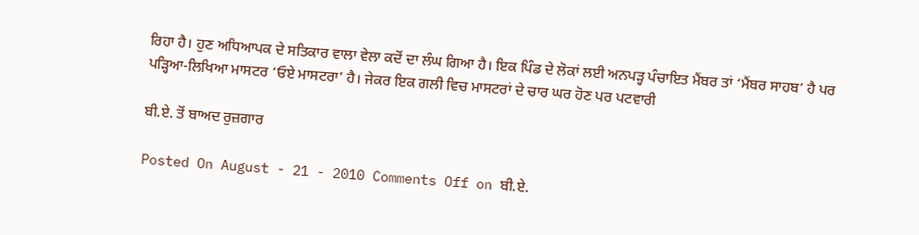ਰਿਹਾ ਹੈ। ਹੁਣ ਅਧਿਆਪਕ ਦੇ ਸਤਿਕਾਰ ਵਾਲਾ ਵੇਲਾ ਕਦੋਂ ਦਾ ਲੰਘ ਗਿਆ ਹੈ। ਇਕ ਪਿੰਡ ਦੇ ਲੋਕਾਂ ਲਈ ਅਨਪੜ੍ਹ ਪੰਚਾਇਤ ਮੈਂਬਰ ਤਾਂ ‘ਮੈਂਬਰ ਸਾਹਬ’ ਹੈ ਪਰ ਪੜ੍ਹਿਆ-ਲਿਖਿਆ ਮਾਸਟਰ ‘ਓਏ ਮਾਸਟਰਾ’ ਹੈ। ਜੇਕਰ ਇਕ ਗਲੀ ਵਿਚ ਮਾਸਟਰਾਂ ਦੇ ਚਾਰ ਘਰ ਹੋਣ ਪਰ ਪਟਵਾਰੀ

ਬੀ.ਏ. ਤੋਂ ਬਾਅਦ ਰੁਜ਼ਗਾਰ

Posted On August - 21 - 2010 Comments Off on ਬੀ.ਏ.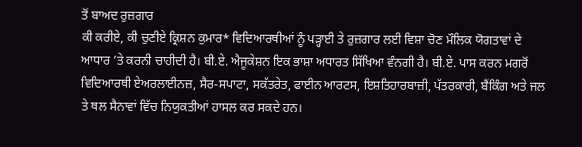ਤੋਂ ਬਾਅਦ ਰੁਜ਼ਗਾਰ
ਕੀ ਕਰੀਏ, ਕੀ ਚੁਣੀਏ ਕ੍ਰਿਸ਼ਨ ਕੁਮਾਰ* ਵਿਦਿਆਰਥੀਆਂ ਨੂੰ ਪੜ੍ਹਾਈ ਤੇ ਰੁਜ਼ਗਾਰ ਲਈ ਵਿਸ਼ਾ ਚੋਣ ਮੌਲਿਕ ਯੋਗਤਾਵਾਂ ਦੇ ਆਧਾਰ ’ਤੇ ਕਰਨੀ ਚਾਹੀਦੀ ਹੈ। ਬੀ.ਏ. ਐਜੂਕੇਸ਼ਨ ਇਕ ਭਾਸ਼ਾ ਅਧਾਰਤ ਸਿੱਖਿਆ ਵੰਨਗੀ ਹੈ। ਬੀ.ਏ. ਪਾਸ ਕਰਨ ਮਗਰੋਂ ਵਿਦਿਆਰਥੀ ਏਅਰਲਾਈਨਜ਼, ਸੈਰ-ਸਪਾਟਾ, ਸਕੱਤਰੇਤ, ਫਾਈਨ ਆਰਟਸ, ਇਸ਼ਤਿਹਾਰਬਾਜ਼ੀ, ਪੱਤਰਕਾਰੀ, ਬੈਂਕਿੰਗ ਅਤੇ ਜਲ ਤੇ ਥਲ ਸੈਨਾਵਾਂ ਵਿੱਚ ਨਿਯੁਕਤੀਆਂ ਹਾਸਲ ਕਰ ਸਕਦੇ ਹਨ।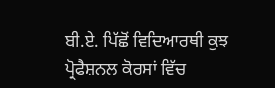ਬੀ.ਏ. ਪਿੱਛੋਂ ਵਿਦਿਆਰਥੀ ਕੁਝ ਪ੍ਰੋਫੈਸ਼ਨਲ ਕੋਰਸਾਂ ਵਿੱਚ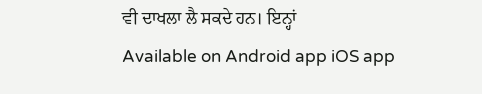ਵੀ ਦਾਖਲਾ ਲੈ ਸਕਦੇ ਹਨ। ਇਨ੍ਹਾਂ
Available on Android app iOS app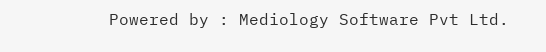Powered by : Mediology Software Pvt Ltd.